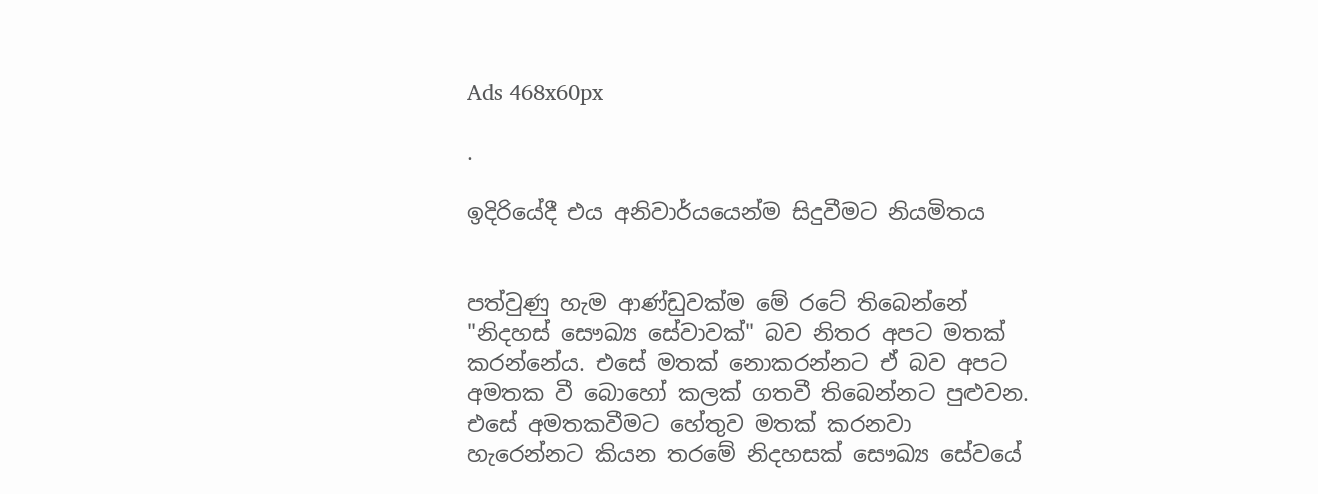Ads 468x60px

.

ඉදිරියේදී එය අනිවාර්යයෙන්ම සිදුවීමට නියමිතය


පත්වුණු හැම ආණ්‌ඩුවක්‌ම මේ රටේ තිබෙන්නේ "නිදහස්‌ සෞඛ්‍ය සේවාවක්‌" බව නිතර අපට මතක්‌ කරන්නේය. එසේ මතක්‌ නොකරන්නට ඒ බව අපට අමතක වී බොහෝ කලක්‌ ගතවී තිබෙන්නට පුළුවන. එසේ අමතකවීමට හේතුව මතක්‌ කරනවා හැරෙන්නට කියන තරමේ නිදහසක්‌ සෞඛ්‍ය සේවයේ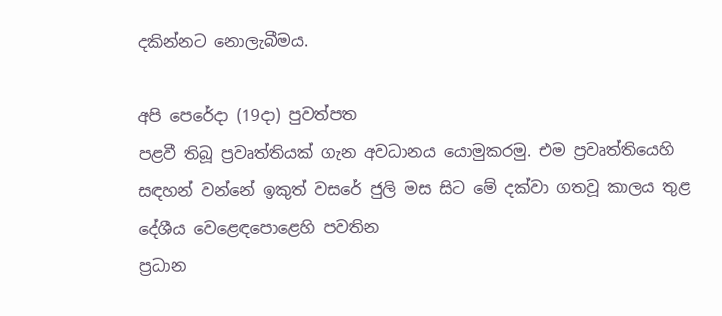දකින්නට නොලැබීමය.

අපි පෙරේදා (19දා) පුවත්පත
පළවී තිබූ ප්‍රවෘත්තියක්‌ ගැන අවධානය යොමුකරමු. එම ප්‍රවෘත්තියෙහි සඳහන් වන්නේ ඉකුත් වසරේ ජුලි මස සිට මේ දක්‌වා ගතවූ කාලය තුළ දේශීය වෙළෙඳපොළෙහි පවතින
ප්‍රධාන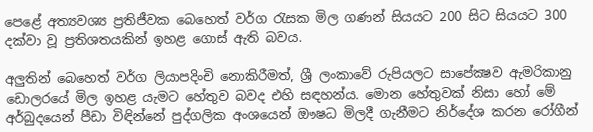පෙළේ අත්‍යවශ්‍ය ප්‍රතිජීවක බෙහෙත් වර්ග රැසක මිල ගණන් සියයට 200 සිට සියයට 300 දක්‌වා වූ ප්‍රතිශතයකින් ඉහළ ගොස්‌ ඇති බවය.

අලුතින් බෙහෙත් වර්ග ලියාපදිංචි නොකිරීමත්, ශ්‍රී ලංකාවේ රුපියලට සාපේක්‍ෂව ඇමරිකානු ඩොලරයේ මිල ඉහළ යැමට හේතුව බවද එහි සඳහන්ය. මොන හේතුවක්‌ නිසා හෝ මේ අර්බුදයෙන් පීඩා විඳින්නේ පුද්ගලික අංශයෙන් ඖෂධ මිලදී ගැනීමට නිර්දේශ කරන රෝගීන්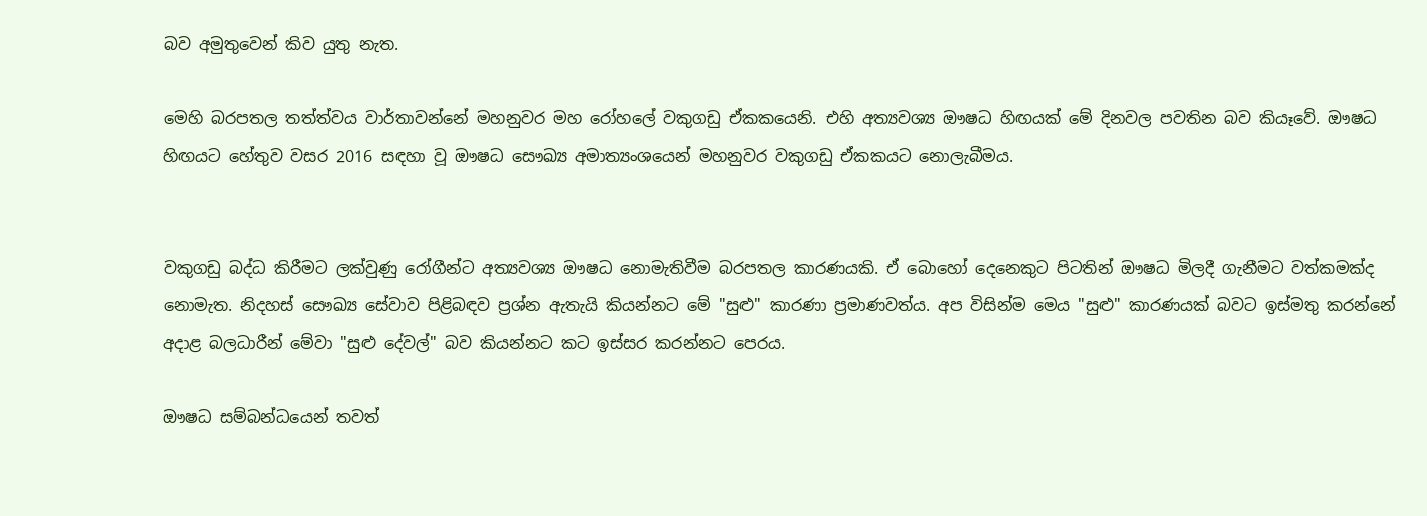බව අමුතුවෙන් කිව යුතු නැත.

මෙහි බරපතල තත්ත්වය වාර්තාවන්නේ මහනුවර මහ රෝහලේ වකුගඩු ඒකකයෙනි. එහි අත්‍යවශ්‍ය ඖෂධ හිඟයක්‌ මේ දිනවල පවතින බව කියෑවේ. ඖෂධ හිඟයට හේතුව වසර 2016 සඳහා වූ ඖෂධ සෞඛ්‍ය අමාත්‍යංශයෙන් මහනුවර වකුගඩු ඒකකයට නොලැබීමය.


වකුගඩු බද්ධ කිරීමට ලක්‌වුණු රෝගීන්ට අත්‍යවශ්‍ය ඖෂධ නොමැතිවීම බරපතල කාරණයකි. ඒ බොහෝ දෙනෙකුට පිටතින් ඖෂධ මිලදී ගැනීමට වත්කමක්‌ද නොමැත. නිදහස්‌ සෞඛ්‍ය සේවාව පිළිබඳව ප්‍රශ්න ඇතැයි කියන්නට මේ "සුළු" කාරණා ප්‍රමාණවත්ය. අප විසින්ම මෙය "සුළු" කාරණයක්‌ බවට ඉස්‌මතු කරන්නේ අදාළ බලධාරීන් මේවා "සුළු දේවල්" බව කියන්නට කට ඉස්‌සර කරන්නට පෙරය.

ඖෂධ සම්බන්ධයෙන් තවත්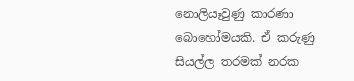නොලියෑවුණු කාරණා බොහෝමයකි. ඒ කරුණු සියල්ල තරමක්‌ නරක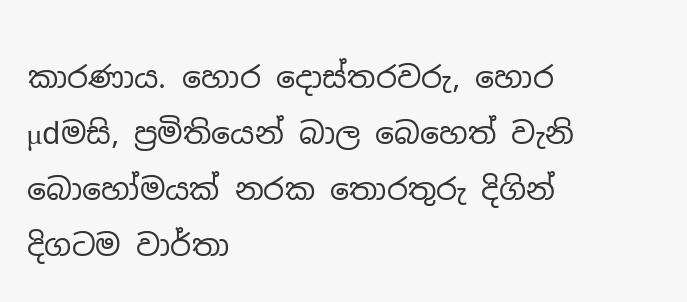කාරණාය. හොර දොස්‌තරවරු, හොර µdමසි, ප්‍රමිතියෙන් බාල බෙහෙත් වැනි බොහෝමයක්‌ නරක තොරතුරු දිගින් දිගටම වාර්තා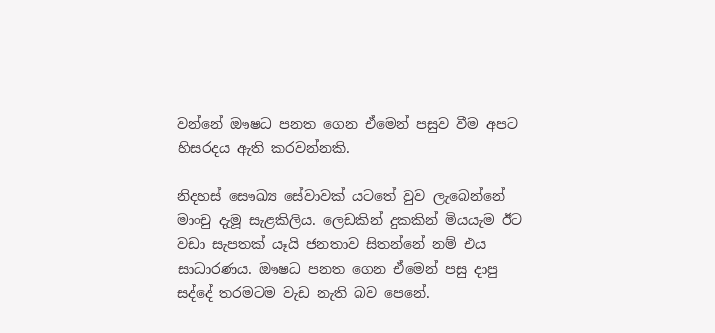වන්නේ ඖෂධ පනත ගෙන ඒමෙන් පසුව වීම අපට හිසරදය ඇති කරවන්නකි.

නිදහස්‌ සෞඛ්‍ය සේවාවක්‌ යටතේ වුව ලැබෙන්නේ මාංචු දැමූ සැළකිලිය. ලෙඩකින් දුකකින් මියයැම ඊට වඩා සැපතක්‌ යෑයි ජනතාව සිතන්නේ නම් එය සාධාරණය. ඖෂධ පනත ගෙන ඒමෙන් පසු දාපු සද්දේ තරමටම වැඩ නැති බව පෙනේ.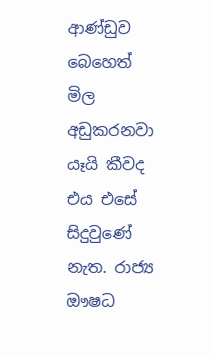ආණ්‌ඩුව බෙහෙත් මිල අඩුකරනවා යෑයි කීවද එය එසේ සිදුවුණේ නැත. රාජ්‍ය ඖෂධ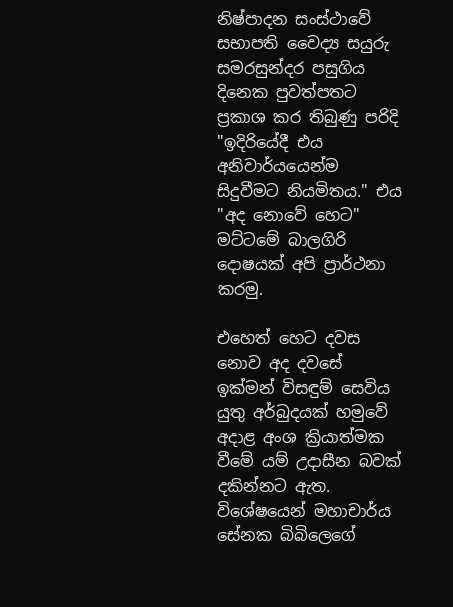නිෂ්පාදන සංස්‌ථාවේ සභාපති වෛද්‍ය සයුරු සමරසුන්දර පසුගිය දිනෙක පුවත්පතට ප්‍රකාශ කර තිබුණු පරිදි "ඉදිරියේදී එය අනිවාර්යයෙන්ම සිදුවීමට නියමිතය." එය "අද නොවේ හෙට" මට්‌ටමේ බාලගිරි දොෂයක්‌ අපි ප්‍රාර්ථනා කරමු.

එහෙත් හෙට දවස නොව අද දවසේ ඉක්‌මන් විසඳුම් සෙවිය යුතු අර්බුදයක්‌ හමුවේ අදාළ අංශ ක්‍රියාත්මක වීමේ යම් උදාසීන බවක්‌ දකින්නට ඇත. විශේෂයෙන් මහාචාර්ය සේනක බිබිලෙගේ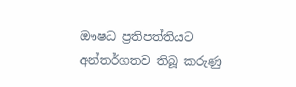ඖෂධ ප්‍රතිපත්තියට අන්තර්ගතව තිබූ කරුණු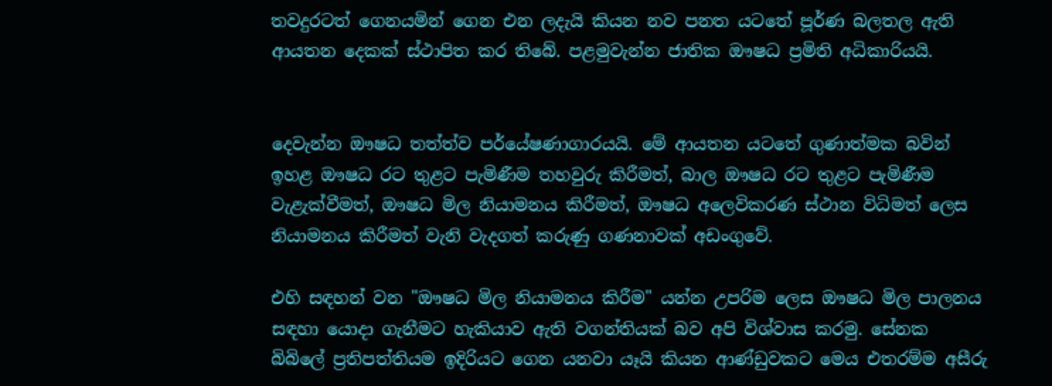තවදුරටත් ගෙනයමින් ගෙන එන ලදැයි කියන නව පනත යටතේ පූර්ණ බලතල ඇති ආයතන දෙකක්‌ ස්‌ථාපිත කර තිබේ. පළමුවැන්න ජාතික ඖෂධ ප්‍රමිති අධිකාරියයි.


දෙවැන්න ඖෂධ තත්ත්ව පර්යේෂණාගාරයයි. මේ ආයතන යටතේ ගුණාත්මක බවින් ඉහළ ඖෂධ රට තුළට පැමිණීම තහවුරු කිරීමත්, බාල ඖෂධ රට තුළට පැමිණීම වැළැක්‌වීමත්, ඖෂධ මිල නියාමනය කිරීමත්, ඖෂධ අලෙවිකරණ ස්‌ථාන විධිමත් ලෙස නියාමනය කිරීමත් වැනි වැදගත් කරුණු ගණනාවක්‌ අඩංගුවේ.

එහි සඳහන් වන "ඖෂධ මිල නියාමනය කිරීම" යන්න උපරිම ලෙස ඖෂධ මිල පාලනය සඳහා යොදා ගැනීමට හැකියාව ඇති වගන්තියක්‌ බව අපි විශ්වාස කරමු. සේනක බිබිලේ ප්‍රතිපත්තියම ඉදිරියට ගෙන යනවා යෑයි කියන ආණ්‌ඩුවකට මෙය එතරම්ම අසීරු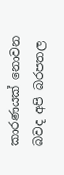කාරණයක්‌ නොවන බවද අපි බරපතල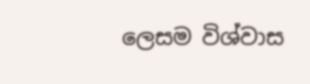ලෙසම විශ්වාස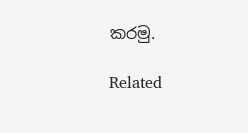කරමු.

Related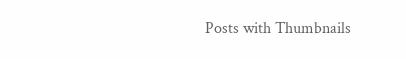Posts with Thumbnails